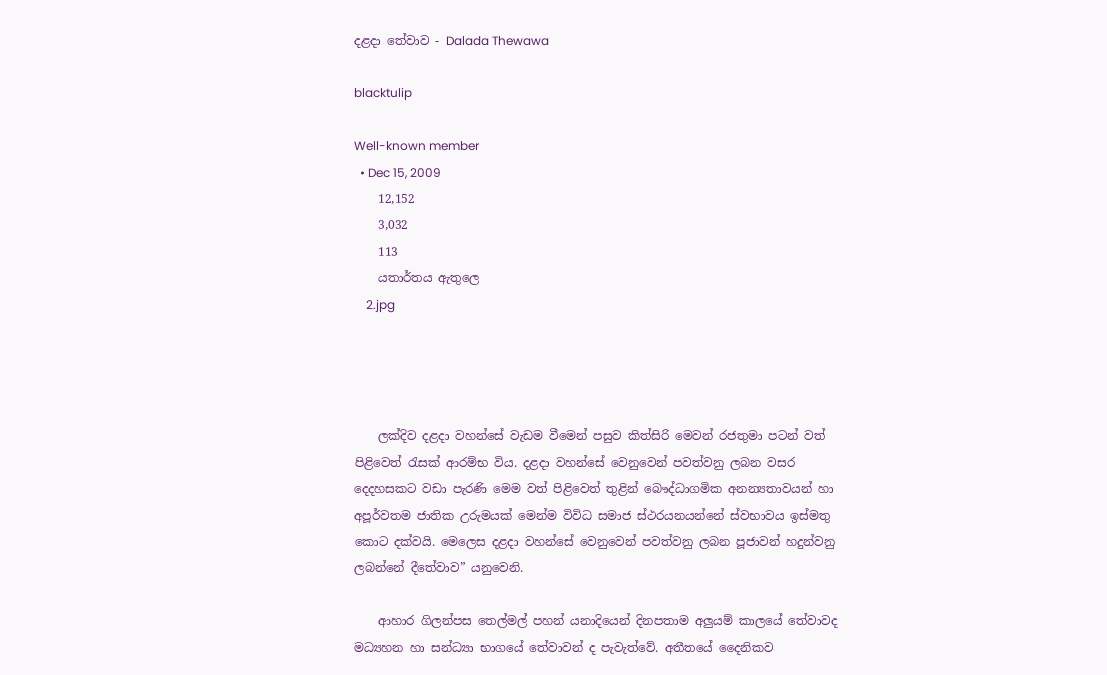දළදා තේවාව - Dalada Thewawa

blacktulip

Well-known member
  • Dec 15, 2009
    12,152
    3,032
    113
    යතාර්තය ඇතුලෙ
    2.jpg




    ලක්දිව දළදා වහන්සේ වැඩම වීමෙන් පසුව කිත්සිරි මෙවන් රජතුමා පටන් වත් පිළිවෙත් රැසක් ආරම්භ විය. දළදා වහන්සේ වෙනුවෙන් පවත්වනු ලබන වසර දෙදහසකට වඩා පැරණි මෙම වත් පිළිවෙත් තුළින් බෞද්ධාගමික අනන්‍යතාවයන් හා අපූර්වතම ජාතික උරුමයක් මෙන්ම විවිධ සමාජ ස්ථරයනයන්නේ ස්වභාවය ඉස්මතු කොට දක්වයි. මෙලෙස දළදා වහන්සේ වෙනුවෙන් පවත්වනු ලබන පූජාවන් හදුන්වනු ලබන්නේ දීතේවාව” යනුවෙනි.

    ආහාර ගිලන්පස තෙල්මල් පහන් යනාදියෙන් දිනපතාම අලුයම් කාලයේ තේවාවද මධ්‍යහන හා සන්ධ්‍යා භාගයේ තේවාවන් ද පැවැත්වේ. අතීතයේ දෛනිකව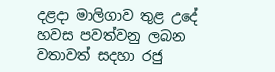දළදා මාලිගාව තුළ උදේ හවස පවත්වනු ලබන වතාවත් සදහා රජු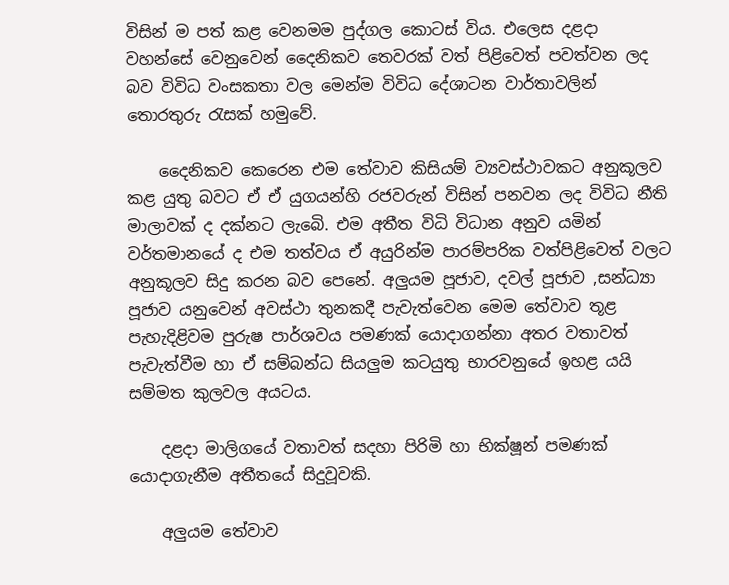විසින් ම පත් කළ වෙනමම පුද්ගල කොටස් විය. එලෙස දළදා වහන්සේ වෙනුවෙන් දෛනිකව තෙවරක් වත් පිළිවෙත් පවත්වන ලද බව විවිධ වංසකතා වල මෙන්ම විවිධ දේශාටන වාර්තාවලින් තොරතුරු රැසක් හමුවේ.

    දෛනිකව කෙරෙන එම තේවාව කිසියම් ව්‍යවස්ථාවකට අනුකූලව කළ යුතු බවට ඒ ඒ යුගයන්හි රජවරුන් විසින් පනවන ලද විවිධ නීති මාලාවක් ද දක්නට ලැබෙි. එම අතීත විධි විධාන අනුව යමින් වර්තමානයේ ද එම තත්වය ඒ අයුරින්ම පාරම්පරික වත්පිළිවෙත් වලට අනුකූලව සිදු කරන බව පෙනේ. අලුයම පූජාව, දවල් පූජාව ,සන්ධ්‍යා පූජාව යනුවෙන් අවස්ථා තුනකදී පැවැත්වෙන මෙම තේවාව තූළ පැහැදිළිවම පුරුෂ පාර්ශවය පමණක් යොදාගන්නා අතර වතාවත් පැවැත්වීම හා ඒ සම්බන්ධ සියලුම කටයුතු භාරවනුයේ ඉහළ යයි සම්මත කුලවල අයටය.

    දළදා මාලිගයේ වතාවත් සදහා පිරිමි හා භික්ෂූන් පමණක් යොදාගැනීම අතීතයේ සිදුවූවකි.

    අලුයම තේවාව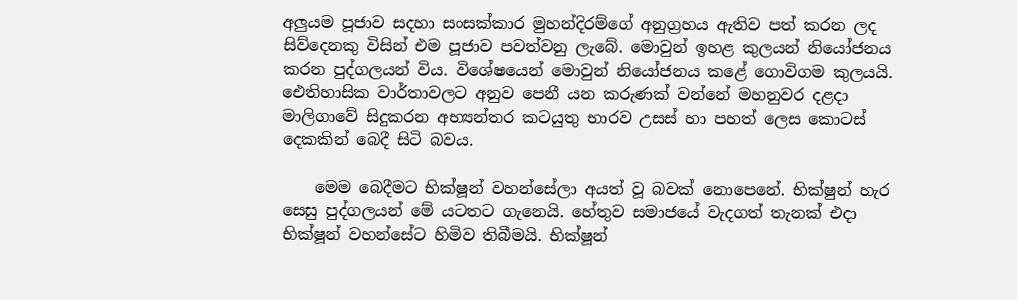අලුයම පූජාව සදහා සංසක්කාර මුහන්දිරම්ගේ අනුග්‍රහය ඇතිව පත් කරන ලද සිව්දෙනකු විසින් එම පූජාව පවත්වනු ලැබේ. මොවුන් ඉහළ කුලයන් නියෝජනය කරන පුද්ගලයන් විය. විශේෂයෙන් මොවුන් නියෝජනය කළේ ගොවිගම කුලයයි. ඓතිහාසික වාර්තාවලට අනුව පෙනී යන කරුණක් වන්නේ මහනුවර දළදා මාලිගාවේ සිදුකරන අභ්‍යන්තර කටයුතු භාරව උසස් හා පහත් ලෙස කොටස් දෙකකින් බෙදී සිටි බවය.

    මෙම බෙදීමට භික්ෂූන් වහන්සේලා අයත් වූ බවක් නොපෙනේ. භික්ෂුන් හැර සෙසු පුද්ගලයන් මේ යටතට ගැනෙයි. හේතුව සමාජයේ වැදගත් තැනක් එදා භික්ෂූන් වහන්සේට හිමිව තිබීමයි. භික්ෂූන්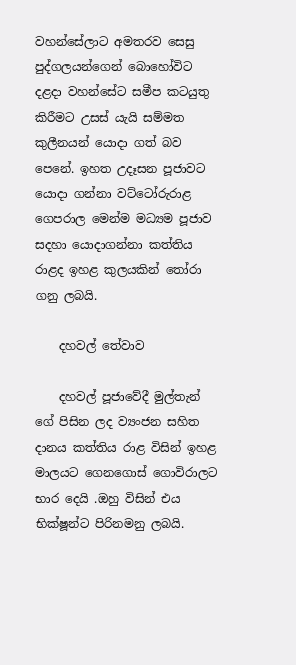වහන්සේලාට අමතරව සෙසු පුද්ගලයන්ගෙන් බොහෝවිට දළදා වහන්සේට සමීප කටයුතු කිරීමට උසස් යැයි සම්මත කුලීනයන් යොදා ගත් බව පෙනේ. ඉහත උදෑසන පූජාවට යොදා ගන්නා වට්ටෝරුරාළ ගෙපරාල මෙන්ම මධ්‍යම පූජාව සදහා යොදාගන්නා කත්තිය රාළද ඉහළ කුලයකින් තෝරා ගනු ලබයි.

    දහවල් තේවාව

    දහවල් පූජාවේදී මුල්තැන් ගේ පිසින ලද ව්‍යංජන සහිත දානය කත්තිය රාළ විසින් ඉහළ මාලයට ගෙනගොස් ගොවිරාලට භාර දෙයි .ඔහු විසින් එය භික්ෂූන්ට පිරිනමනු ලබයි.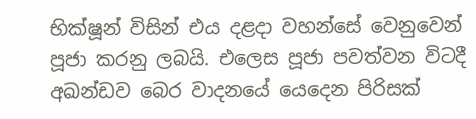භික්ෂූන් විසින් එය දළදා වහන්සේ වෙනුවෙන් පූජා කරනු ලබයි. එලෙස පූජා පවත්වන විටදී අඛන්ඩව බෙර වාදනයේ යෙදෙන පිරිසක්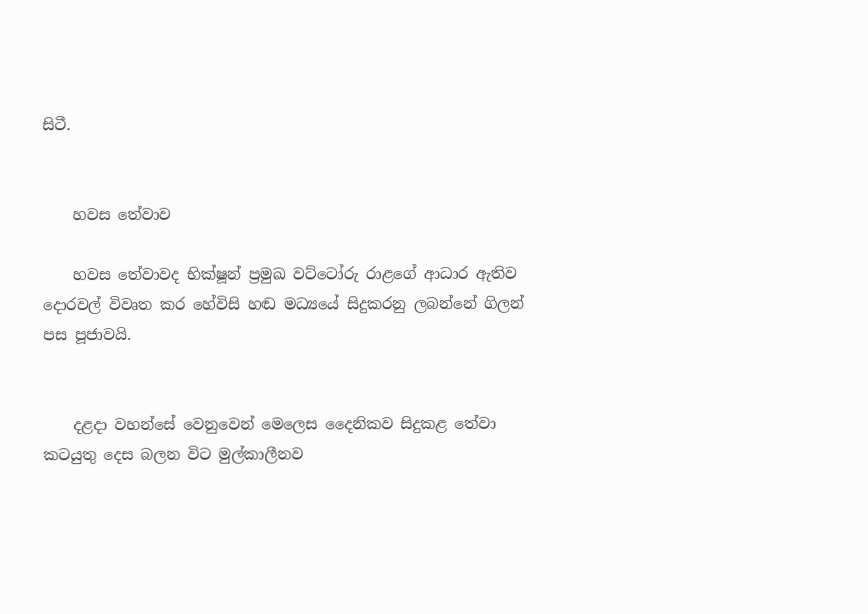සිටී.


    හවස තේවාව

    හවස තේවාවද භික්ෂූන් ප්‍රමුඛ වට්ටෝරු රාළගේ ආධාර ඇතිව දොරවල් විවෘත කර හේවිසි හඬ මධ්‍යයේ සිදුකරනු ලබන්නේ ගිලන් පස පූජාවයි.


    දළදා වහන්සේ වෙනුවෙන් මෙලෙස දෛනිකව සිදුකළ තේවා කටයුතු දෙස බලන විට මුල්කාලීනව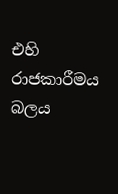එහි රාජකාරීමය බලය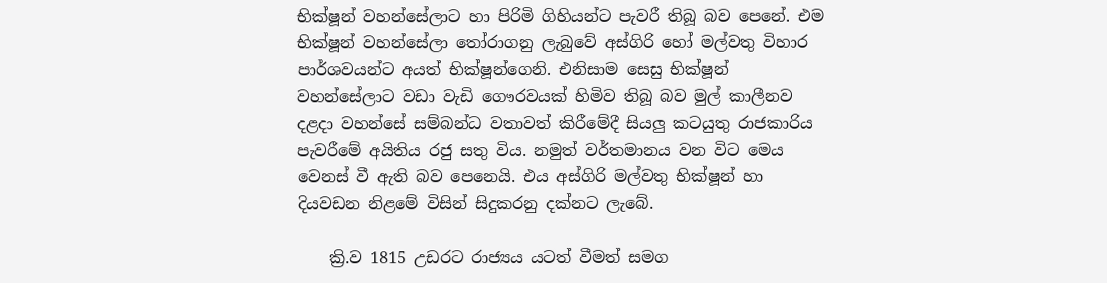භික්ෂූන් වහන්සේලාට හා පිරිමි ගිහියන්ට පැවරී තිබූ බව පෙනේ. එම භික්ෂූන් වහන්සේලා තෝරාගනු ලැබුවේ අස්ගිරි හෝ මල්වතු විහාර පාර්ශවයන්ට අයත් භික්ෂූන්ගෙනි. එනිසාම සෙසු භික්ෂූන් වහන්සේලාට වඩා වැඩි ගෞරවයක් හිමිව තිබූ බව මුල් කාලීනව දළදා වහන්සේ සම්බන්ධ වතාවත් කිරීමේදී සියලු කටයුතු රාජකාරිය පැවරීමේ අයිතිය රජු සතු විය. නමුත් වර්තමානය වන විට මෙය වෙනස් වී ඇති බව පෙනෙයි. එය අස්ගිරි මල්වතු භික්ෂූන් හා දියවඩන නිළමේ විසින් සිදුකරනු දක්නට ලැබේ.

    ක්‍රි.ව 1815 උඩරට රාජ්‍යය යටත් වීමත් සමග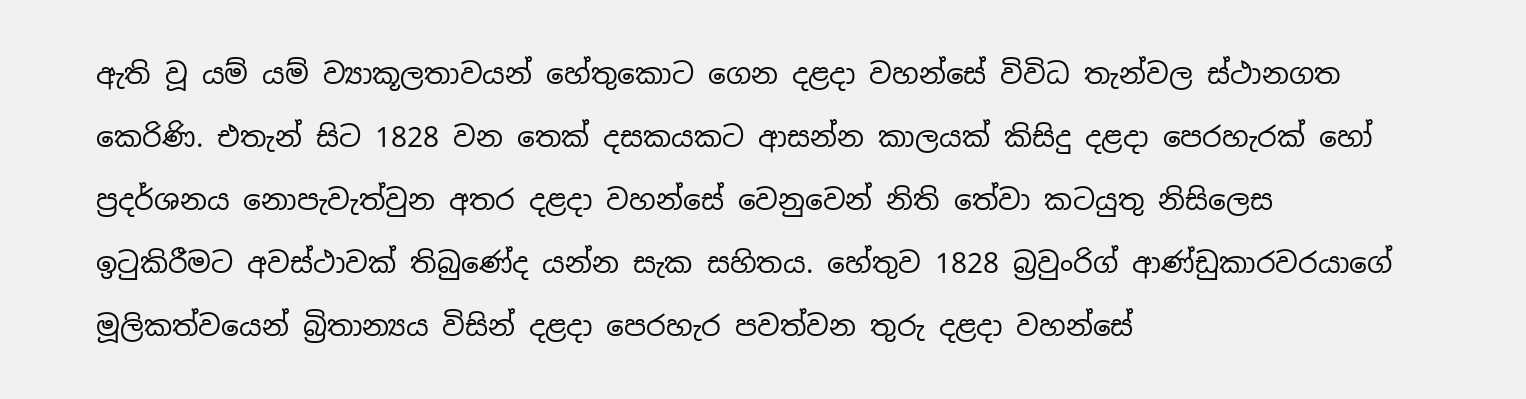ඇති වූ යම් යම් ව්‍යාකූලතාවයන් හේතුකොට ගෙන දළදා වහන්සේ විවිධ තැන්වල ස්ථානගත කෙරිණි. එතැන් සිට 1828 වන තෙක් දසකයකට ආසන්න කාලයක් කිසිදු දළදා පෙරහැරක් හෝ ප්‍රදර්ශනය නොපැවැත්වුන අතර දළදා වහන්සේ වෙනුවෙන් නිති තේවා කටයුතු නිසිලෙස ඉටුකිරීමට අවස්ථාවක් තිබුණේද යන්න සැක සහිතය. හේතුව 1828 බ්‍රවුංරිග් ආණ්ඩුකාරවරයාගේ මූලිකත්වයෙන් බ්‍රිතාන්‍යය විසින් දළදා පෙරහැර පවත්වන තුරු දළදා වහන්සේ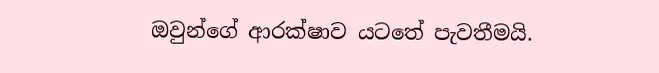ඔවුන්ගේ ආරක්ෂාව යටතේ පැවතීමයි.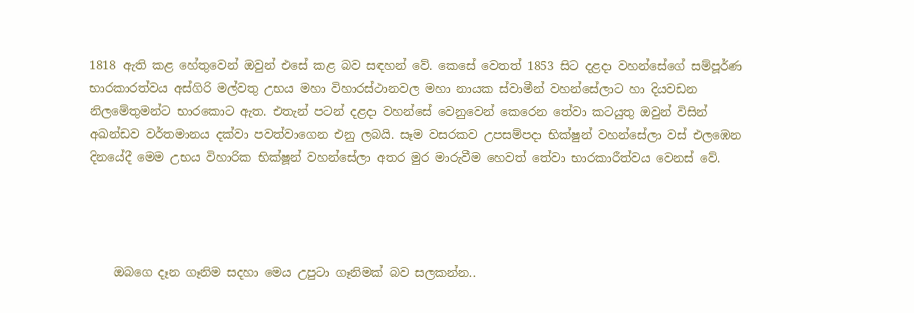1818 ඇති කළ හේතුවෙන් ඔවුන් එසේ කළ බව සඳහන් වේ. කෙසේ වෙතත් 1853 සිට දළදා වහන්සේගේ සම්පූර්ණ භාරකාරත්වය අස්ගිරි මල්වතු උභය මහා විහාරස්ථානවල මහා නායක ස්වාමීන් වහන්සේලාට හා දියවඩන නිලමේතුමන්ට භාරකොට ඇත. එතැන් පටන් දළදා වහන්සේ වෙනුවෙන් කෙරෙන තේවා කටයුතු ඔවුන් විසින් අඛන්ඩව වර්තමානය දක්වා පවත්වාගෙන එනු ලබයි. සෑම වසරකව උපසම්පදා භික්ෂුන් වහන්සේලා වස් එලඹෙන දිනයේදී මෙම උභය විහාරික භික්ෂූන් වහන්සේලා අතර මුර මාරුවීම හෙවත් තේවා භාරකාරීත්වය වෙනස් වේ.




    ඔබගෙ දෑන ගෑනිම සදහා මෙය උපුටා ගෑනිමක් බව සලකන්න..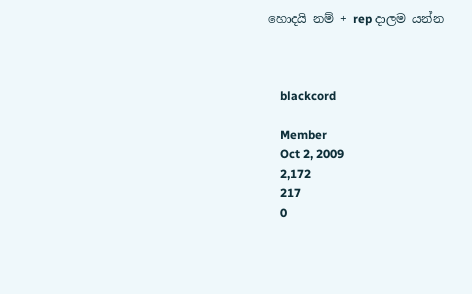හොදයි නම් + rep දාලම යන්න



    blackcord

    Member
    Oct 2, 2009
    2,172
    217
    0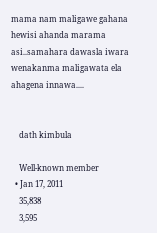mama nam maligawe gahana hewisi ahanda marama asi..samahara dawasla iwara wenakanma maligawata ela ahagena innawa....


    dath kimbula

    Well-known member
  • Jan 17, 2011
    35,838
    3,595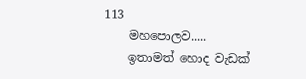113
    මහපොලව.....
    ඉතාමත් හොද වැඩක්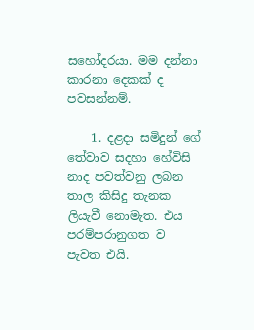සහෝදරයා. මම දන්නා කාරනා දෙකක් ද පවසන්නම්.

    1. දළදා සමිදුන් ගේ තේවාව සදහා හේවිසි නාද පවත්වනු ලබන තාල කිසිදු තැනක ලියැවී නොමැත. එය පරම්පරානුගත ව පැවත එයි.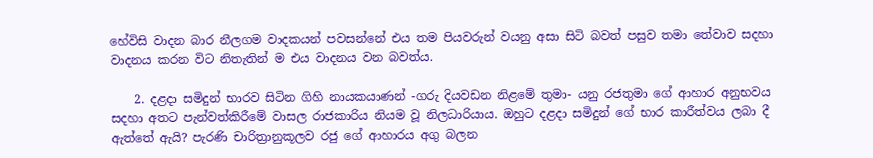හේවිසි වාදන බාර නීලගම වාදකයන් පවසන්නේ එය තම පියවරුන් වයනු අසා සිටි බවත් පසුව තමා තේවාව සදහා වාදනය කරන විට නිතැතින් ම එය වාදනය වන බවත්ය.

    2. දළදා සමිදුන් භාරව සිටින ගිහි නායකයාණන් -ගරු දියවඩන නිළමේ තුමා- යනු රජතුමා ගේ ආහාර අනුභවය සදහා අතට පැන්වත්කිරීමේ වාසල රාජකාරිය නියම වූ නිලධාරියාය. ඔහුට දළදා සමිදුන් ගේ භාර කාරීත්වය ලබා දී ඇත්තේ ඇයි? පැරණි චාරිත්‍රානුකූලව රජු ගේ ආහාරය අගු බලන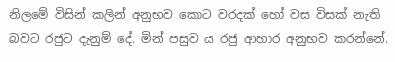නිලමේ විසින් කලින් අනුභව කොට වරදක් හෝ වස විසක් නැති බවට රජුට දැනුම් දේ. මින් පසුව ය රජු ආහාර අනුභව කරන්නේ.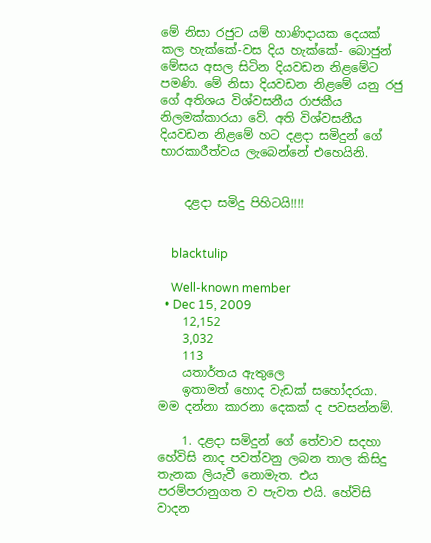මේ නිසා රජුට යම් හාණිදායක දෙයක් කල හැක්කේ-වස දිය හැක්කේ- බොජුන් මේසය අසල සිටින දියවඩන නිළමේට පමණි. මේ නිසා දියවඩන නිළමේ යනු රජු ගේ අතිශය විශ්වසනීය රාජකීය නිලමක්කාරයා වේ. අති විශ්වසනීය දියවඩන නිළමේ හට දළදා සමිදුන් ගේ භාරකාරීත්වය ලැබෙන්නේ එහෙයිනි.


    දළදා සමිදු පිහිටයි!!!!


    blacktulip

    Well-known member
  • Dec 15, 2009
    12,152
    3,032
    113
    යතාර්තය ඇතුලෙ
    ඉතාමත් හොද වැඩක් සහෝදරයා. මම දන්නා කාරනා දෙකක් ද පවසන්නම්.

    1. දළදා සමිදුන් ගේ තේවාව සදහා හේවිසි නාද පවත්වනු ලබන තාල කිසිදු තැනක ලියැවී නොමැත. එය පරම්පරානුගත ව පැවත එයි. හේවිසි වාදන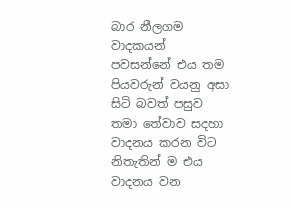බාර නීලගම වාදකයන් පවසන්නේ එය තම පියවරුන් වයනු අසා සිටි බවත් පසුව තමා තේවාව සදහා වාදනය කරන විට නිතැතින් ම එය වාදනය වන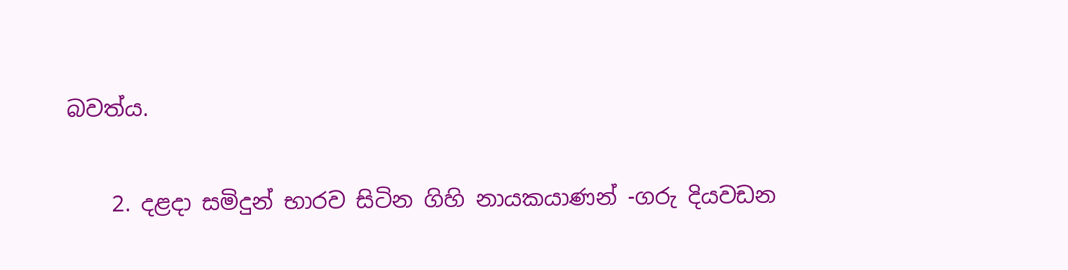බවත්ය.

    2. දළදා සමිදුන් භාරව සිටින ගිහි නායකයාණන් -ගරු දියවඩන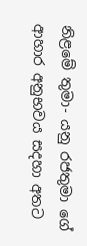නිළමේ තුමා- යනු රජතුමා ගේ ආහාර අනුභවය සදහා අතට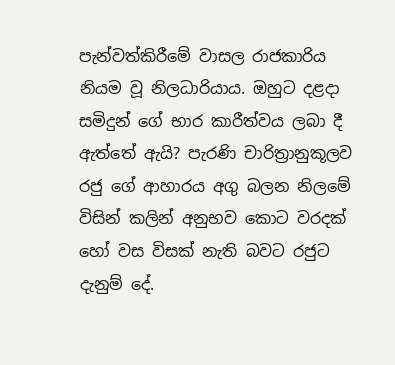පැන්වත්කිරීමේ වාසල රාජකාරිය නියම වූ නිලධාරියාය. ඔහුට දළදා සමිදුන් ගේ භාර කාරීත්වය ලබා දී ඇත්තේ ඇයි? පැරණි චාරිත්‍රානුකූලව රජු ගේ ආහාරය අගු බලන නිලමේ විසින් කලින් අනුභව කොට වරදක් හෝ වස විසක් නැති බවට රජුට දැනුම් දේ.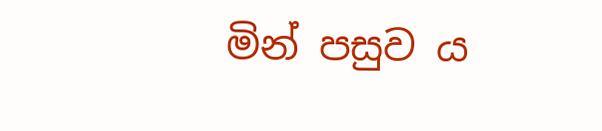මින් පසුව ය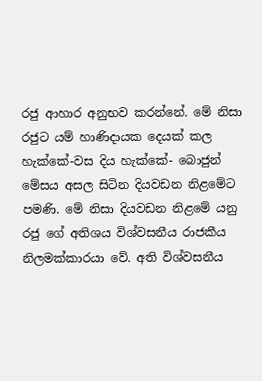රජු ආහාර අනුභව කරන්නේ. මේ නිසා රජුට යම් හාණිදායක දෙයක් කල හැක්කේ-වස දිය හැක්කේ- බොජුන් මේසය අසල සිටින දියවඩන නිළමේට පමණි. මේ නිසා දියවඩන නිළමේ යනු රජු ගේ අතිශය විශ්වසනීය රාජකීය නිලමක්කාරයා වේ. අති විශ්වසනීය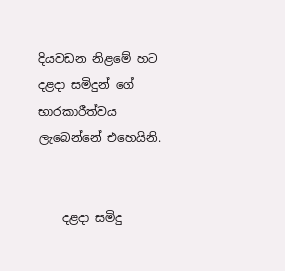දියවඩන නිළමේ හට දළදා සමිදුන් ගේ භාරකාරීත්වය ලැබෙන්නේ එහෙයිනි.


    දළදා සමිදු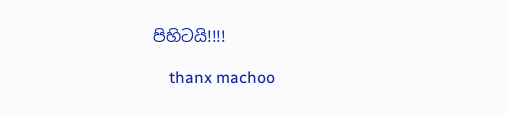පිහිටයි!!!!

    thanx machoo